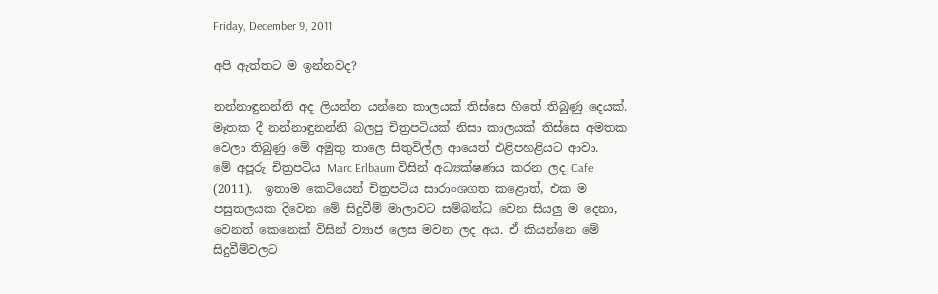Friday, December 9, 2011

අපි ඇත්තට ම ඉන්නවද?

නන්නාඳුනන්නි අද ලියන්න යන්නෙ කාලයක් තිස්සෙ හිතේ තිබුණු දෙයක්. මෑතක දී නන්නාඳුනන්නි බලපු චිත්‍රපටියක් නිසා කාලයක් තිස්සෙ අමතක වෙලා තිබුණු මේ අමුතු තාලෙ සිතුවිල්ල ආයෙත් එළිපහළියට ආවා.
මේ අපූරු චිත්‍රපටිය Marc Erlbaum විසින් අධ්‍යක්ෂණය කරන ලද Cafe (2011).  ඉතාම කෙටියෙන් චිත්‍රපටිය සාරාංශගත කළොත්, එක ම පසුතලයක දිවෙන මේ සිදුවීම් මාලාවට සම්බන්ධ වෙන සියලු ‍ම දෙනා, වෙනත් කෙනෙක් විසින් ව්‍යාජ ලෙස මවන ලද අය. ඒ කියන්නෙ මේ සිදුවීම්වලට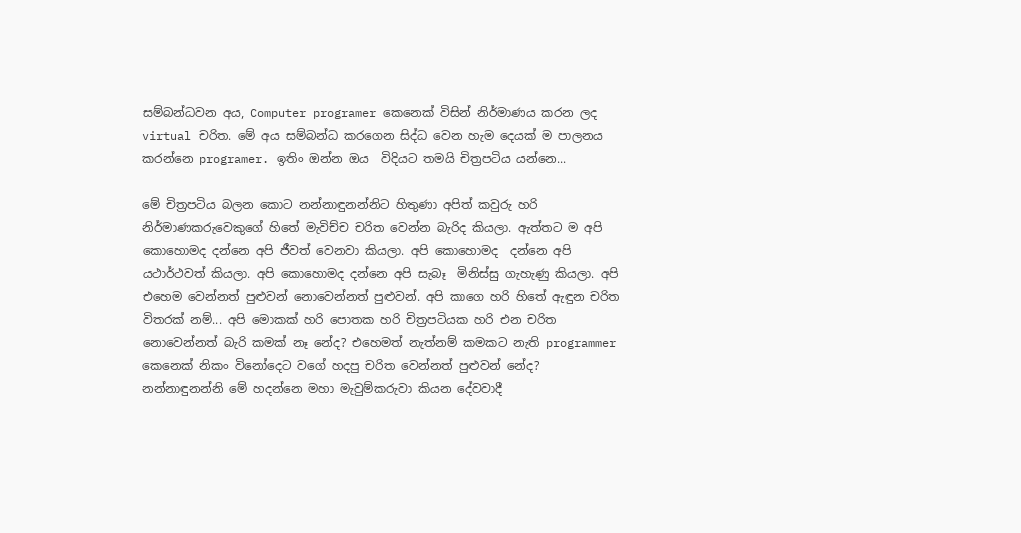සම්බන්ධවන අය, Computer programer කෙනෙක් විසින් නිර්මාණය කරන ලද virtual චරිත. මේ අය සම්බන්ධ කරගෙන සිද්ධ වෙන හැම දෙයක් ම පාලනය කරන්නෙ programer. ඉතිං ඔන්න ඔය  විදියට තමයි චිත්‍රපටිය යන්නෙ...

මේ චිත්‍රපටිය බලන කොට නන්නාඳුනන්නිට හිතුණා අපිත් කවුරු හරි නිර්මාණකරුවෙකුගේ හිතේ මැවිච්ච චරිත වෙන්න බැරිද කියලා. ඇත්තට ම අපි කොහොමද දන්නෙ අපි ජීවත් වෙනවා කියලා. අපි කොහොමද  දන්නෙ අපි යථාර්ථවත් කියලා. අපි කොහොමද දන්නෙ අපි සැබෑ  මිනිස්සු ගැහැණු කියලා. අපි එහෙම වෙන්නත් පුළුවන් නොවෙන්නත් පුළුවන්. අපි කාගෙ හරි හිතේ ඇඳුන චරිත විතරක් නම්... අපි මොකක් හරි පොතක හරි චිත්‍රපටියක හරි එන චරිත නොවෙන්නත් බැරි කමක් නෑ නේද? එහෙමත් නැත්නම් කමකට නැති programmer කෙනෙක් නිකං විනෝදෙට වගේ හදපු චරිත වෙන්නත් පුළුවන් නේද?
නන්නාඳුනන්නි මේ හදන්නෙ මහා මැවුම්කරුවා කියන දේවවාදී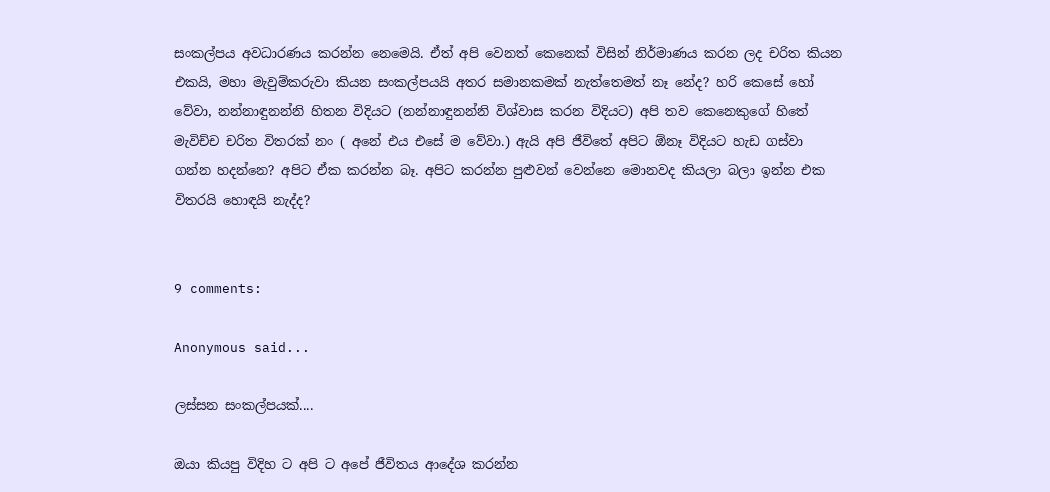සංකල්පය අවධාරණය කරන්න නෙමෙයි. ඒත් අපි වෙනත් කෙනෙක් විසින් නිර්මාණය කරන ලද චරිත කියන එකයි, මහා මැවුම්කරුවා කියන සංකල්පයයි අතර සමානකමක් නැත්තෙමත් නෑ නේද? හරි කෙසේ හෝ වේවා, නන්නාඳුනන්නි හිතන විදියට (නන්නාඳුනන්නි විශ්වාස කරන විදියට) අපි තව කෙනෙකුගේ හිතේ මැවිච්ච චරිත විතරක් නං ( අනේ එය එසේ ම වේවා.) ඇයි අපි ජීවිතේ අපිට ඕනෑ විදියට හැඩ ගස්වා ගන්න හදන්නෙ? අපිට ඒක කරන්න බෑ. අපිට කරන්න පුළුවන් වෙන්නෙ මොනවද කියලා බලා ඉන්න එක විතරයි හොඳයි නැද්ද?


9 comments:

Anonymous said...

ලස්සන සංකල්පයක්....

ඔයා කියපු විදිහ ට අපි ට අපේ ජීවිතය ආදේශ කරන්න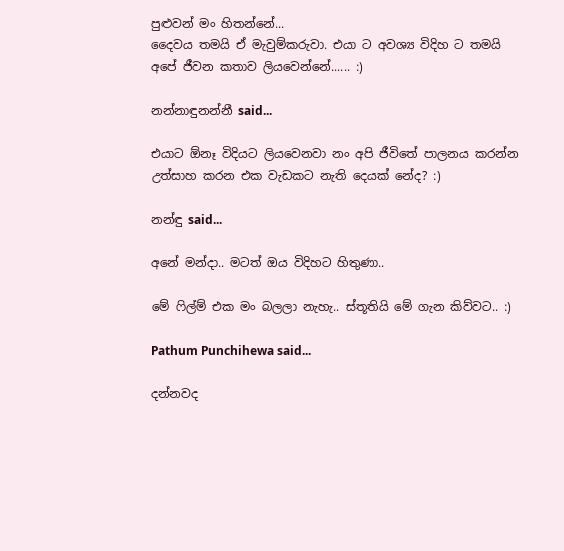පුළුවන් මං හිතන්නේ...
දෛවය තමයි ඒ මැවුම්කරුවා. එයා ට අවශ්‍ය විදිහ ට තමයි අපේ ජීවන කතාව ලියවෙන්නේ...... :)

නන්නාඳුනන්නී said...

එයාට ඕනෑ විදියට ලියවෙනවා නං අපි ජීවිතේ පාලනය කරන්න උත්සාහ කරන එක වැඩකට නැති දෙයක් නේද? :)

නන්ඳු said...

අනේ මන්දා.. මටත් ඔය විදිහට හිතුණා..

මේ ෆිල්ම් එක මං බලලා නැහැ.. ස්තූතියි මේ ගැන කිව්වට.. :)

Pathum Punchihewa said...

දන්නවද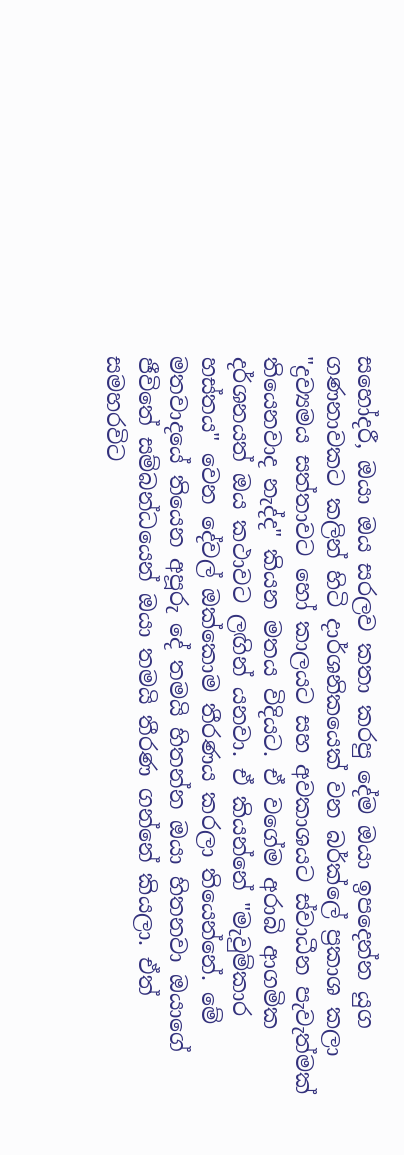සහෝදරී, ඔයා ඔය සරලව කතා කරපු දේම ඔයා ඉපදෙන්න යුග ගණනාවකට කලින් හිටි දාර්ශනිකයෙක් වන බර්ක්ලේ ප්‍රකාශ කලා "ද්‍රව්‍යමය සත්තාවට හෝ කාලයට සහ අවකාශයට ස්වාධීන පැවැත්මක් තියෙනවාද නැද්ද" කියන මතය විදියට. ඒ වගේම අරාබි ආගමික දර්ශනයත් ඔය කථාවට ලඟින් යනවා. ඒ කියන්නේ "මැවුම්කාර හස්තය" වෙන දේවල් ඔක්කොම තීරණය කරලා තියෙන්නේ. මේ මතවාදයේ තියෙන අපූරු දේ තමයි හිතන්න ඔයා හිතනවා ඔයාගේ ජීවිතේ සම්බන්ධයෙන් ඔයා තමයි තීරණ ගන්නේ කියලා. ඒත් සමහරවිට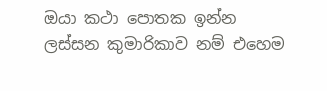ඔයා කථා පොතක ඉන්න ලස්සන කුමාරිකාව නම් එහෙම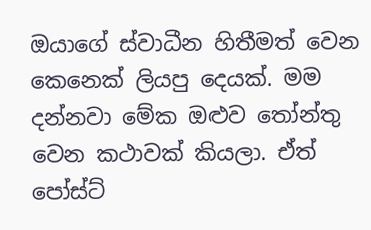ඔයාගේ ස්වාධීන හිතීමත් වෙන කෙනෙක් ලියපු දෙයක්. මම දන්නවා මේක ඔළුව තෝන්තු වෙන කථාවක් කියලා. ඒත් පෝස්ට්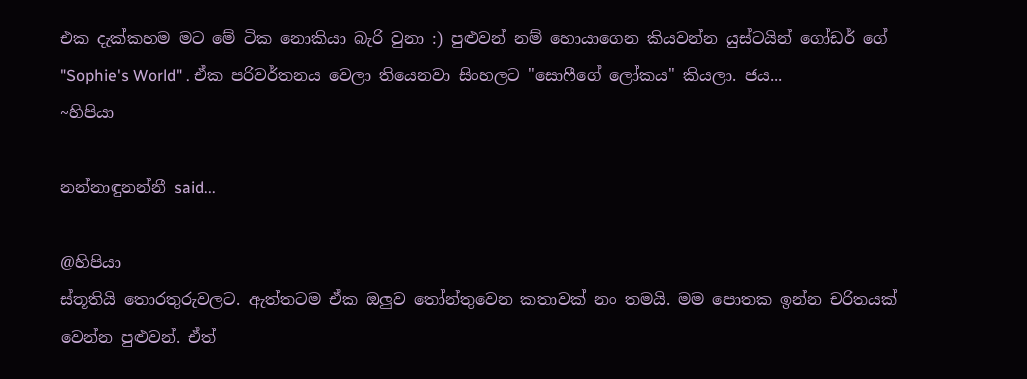එක දැක්කහම මට මේ ටික නොකියා බැරි වුනා :) පුළුවන් නම් හොයාගෙන කියවන්න යුස්ටයින් ගෝඩර් ගේ "Sophie's World" . ඒක පරිවර්තනය වෙලා තියෙනවා සිංහලට "සොෆීගේ ලෝකය" කියලා. ජය...
~හිපියා

නන්නාඳුනන්නී said...

@හිපියා
ස්තූතියි තොරතුරුවලට. ඇත්තටම ඒක ඔලුව තෝන්තුවෙන කතාවක් නං තමයි. මම පොතක ඉන්න චරිතයක් වෙන්න පුළුවන්. ඒත්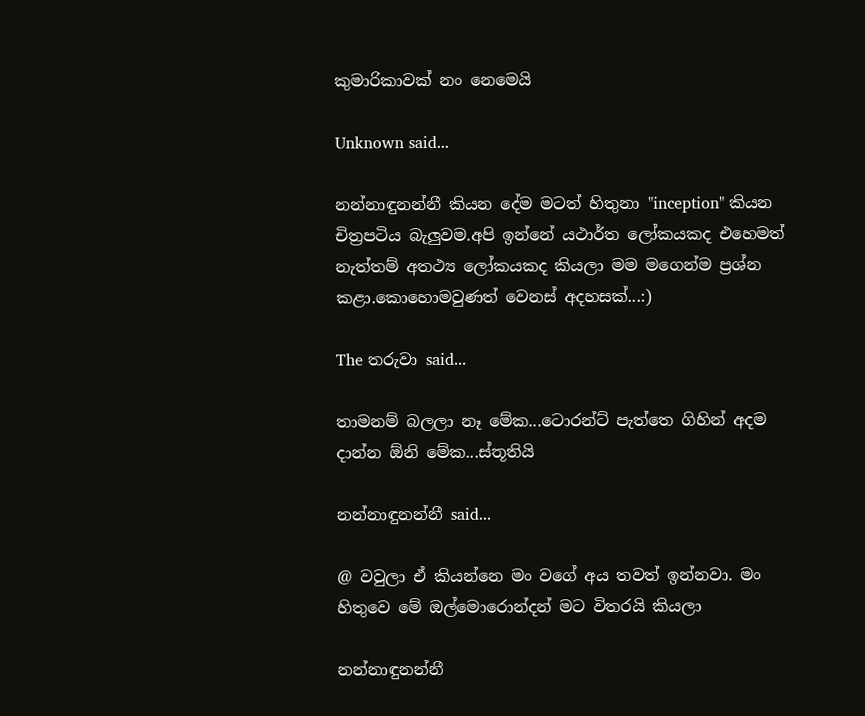කුමාරිකාවක් නං නෙමෙයි

Unknown said...

නන්නාඳුනන්නී කියන දේම මටත් හිතුනා "inception" කියන චිත්‍රපටිය බැලුවම.අපි ඉන්නේ යථාර්ත ලෝකයකද එහෙමත් නැත්තම් අතථ්‍ය ලෝකයකද කියලා මම මගෙන්ම ප්‍රශ්න කළා.කොහොමවුණත් වෙනස් අදහසක්...:)

The තරුවා said...

තාමනම් බලලා නෑ මේක...ටොරන්ට් පැත්තෙ ගිහින් අදම දාන්න ඕනි මේක...ස්තූතියි

නන්නාඳුනන්නී said...

@ වවුලා ඒ කියන්නෙ මං වගේ අය තවත් ඉන්නවා. මං හිතුවෙ මේ ඔල්මොරොන්දන් මට විතරයි කියලා

නන්නාඳුනන්නී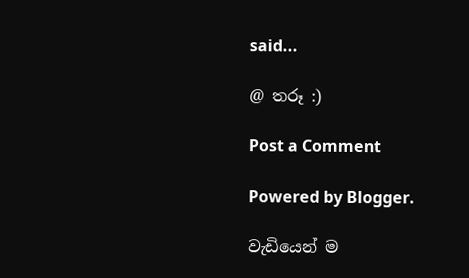said...

@ තරූ :)

Post a Comment

Powered by Blogger.

වැඩියෙන් ම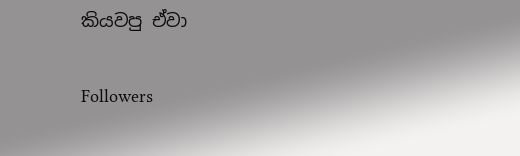කියවපු ඒවා

Followers